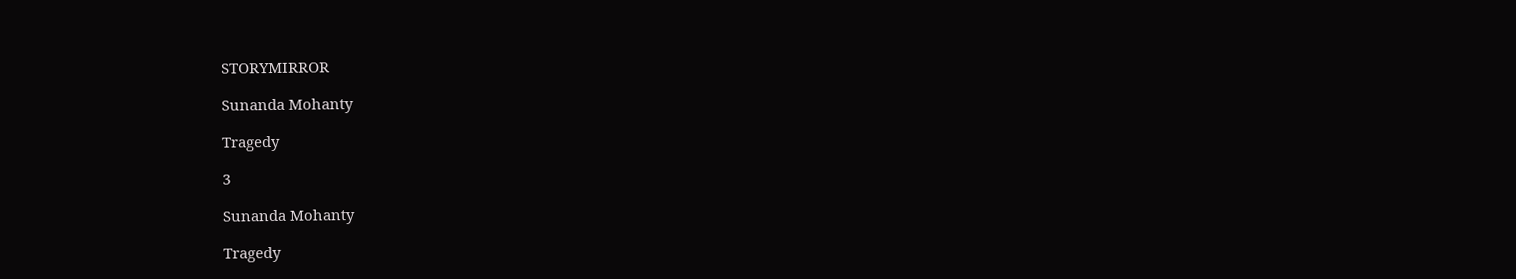STORYMIRROR

Sunanda Mohanty

Tragedy

3

Sunanda Mohanty

Tragedy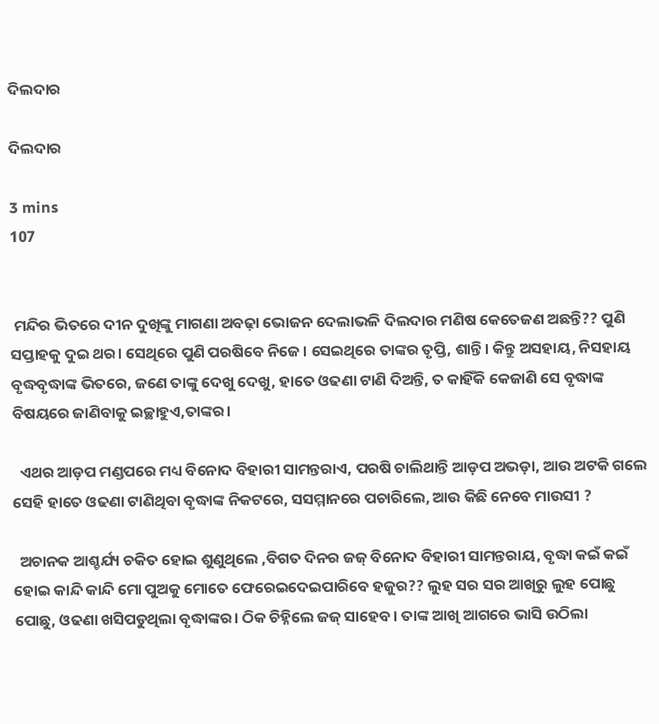ଦିଲଦାର

ଦିଲଦାର

3 mins
107


 ମନ୍ଦିର ଭିତରେ ଦୀନ ଦୁଖିଙ୍କୁ ମାଗଣା ଅବଢ଼ା ଭୋଜନ ଦେଲାଭଳି ଦିଲଦାର ମଣିଷ କେତେଜଣ ଅଛନ୍ତି?? ପୁଣି ସପ୍ତାହକୁ ଦୁଇ ଥର। ସେଥିରେ ପୁଣି ପରଷିବେ ନିଜେ। ସେଇଥିରେ ତାଙ୍କର ତୃପ୍ତି, ଶାନ୍ତି। କିନ୍ତୁ ଅସହାୟ, ନିସହାୟ ବୃଦ୍ଧବୃଦ୍ଧାଙ୍କ ଭିତରେ, ଜଣେ ତାଙ୍କୁ ଦେଖୁ ଦେଖୁ, ହାତେ ଓଢଣା ଟାଣି ଦିଅନ୍ତି, ତ କାହିଁକି କେଜାଣି ସେ ବୃଦ୍ଧାଙ୍କ ବିଷୟରେ ଜାଣିବାକୁ ଇଚ୍ଛାହୁଏ,ତାଙ୍କର।

  ଏଥର ଆଡ଼ପ ମଣ୍ଡପରେ ମଧ୍ୟ ବିନୋଦ ବିହାରୀ ସାମନ୍ତରାଏ, ପରଷି ଚାଲିଥାନ୍ତି ଆଡ଼ପ ଅଭଡ଼ା, ଆଉ ଅଟକି ଗଲେ ସେହି ହାତେ ଓଢଣା ଟାଣିଥିବା ବୃଦ୍ଧାଙ୍କ ନିକଟରେ, ସସମ୍ମାନରେ ପଚାରିଲେ, ଆଉ କିଛି ନେବେ ମାଉସୀ ?

  ଅଚାନକ ଆଶ୍ଚର୍ଯ୍ୟ ଚକିତ ହୋଇ ଶୁଣୁଥିଲେ ,ବିଗତ ଦିନର ଜଜ୍ ବିନୋଦ ବିହାରୀ ସାମନ୍ତରାୟ, ବୃଦ୍ଧା କଇଁ କଇଁ ହୋଇ କାନ୍ଦି କାନ୍ଦି ମୋ ପୁଅକୁ ମୋତେ ଫେରେଇଦେଇପାରିବେ ହଜୁର?? ଲୁହ ସର ସର ଆଖିରୁ ଲୁହ ପୋଛୁ ପୋଛୁ, ଓଢଣା ଖସିପଡୁଥିଲା ବୃଦ୍ଧାଙ୍କର। ଠିକ ଚିହ୍ନିଲେ ଜଜ୍ ସାହେବ। ତାଙ୍କ ଆଖି ଆଗରେ ଭାସି ଉଠିଲା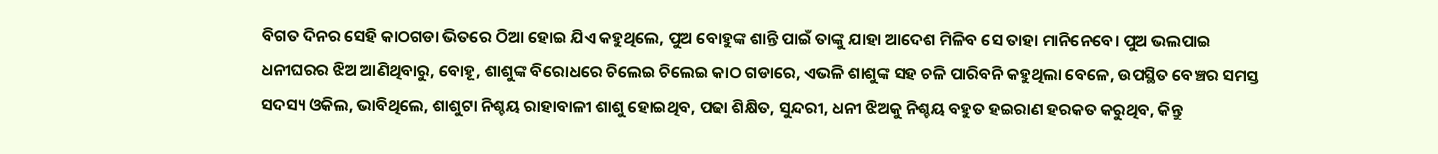ବିଗତ ଦିନର ସେହି କାଠଗଡା ଭିତରେ ଠିଆ ହୋଇ ଯିଏ କହୁଥିଲେ, ପୁଅ ବୋହୁଙ୍କ ଶାନ୍ତି ପାଇଁ ତାଙ୍କୁ ଯାହା ଆଦେଶ ମିଳିବ ସେ ତାହା ମାନିନେବେ। ପୁଅ ଭଲପାଇ ଧନୀଘରର ଝିଅ ଆଣିଥିବାରୁ, ବୋହୂ, ଶାଶୁଙ୍କ ବିରୋଧରେ ଚିଲେଇ ଚିଲେଇ କାଠ ଗଡାରେ, ଏଭଳି ଶାଶୁଙ୍କ ସହ ଚଳି ପାରିବନି କହୁଥିଲା ବେଳେ, ଉପସ୍ଥିତ ବେଞ୍ଚର ସମସ୍ତ ସଦସ୍ୟ ଓକିଲ, ଭାବିଥିଲେ, ଶାଶୁଟା ନିଶ୍ଚୟ ରାହାବାଳୀ ଶାଶୁ ହୋଇଥିବ, ପଢା ଶିକ୍ଷିତ, ସୁନ୍ଦରୀ, ଧନୀ ଝିଅକୁ ନିଶ୍ଚୟ ବହୁତ ହଇରାଣ ହରକତ କରୁଥିବ, କିନ୍ତୁ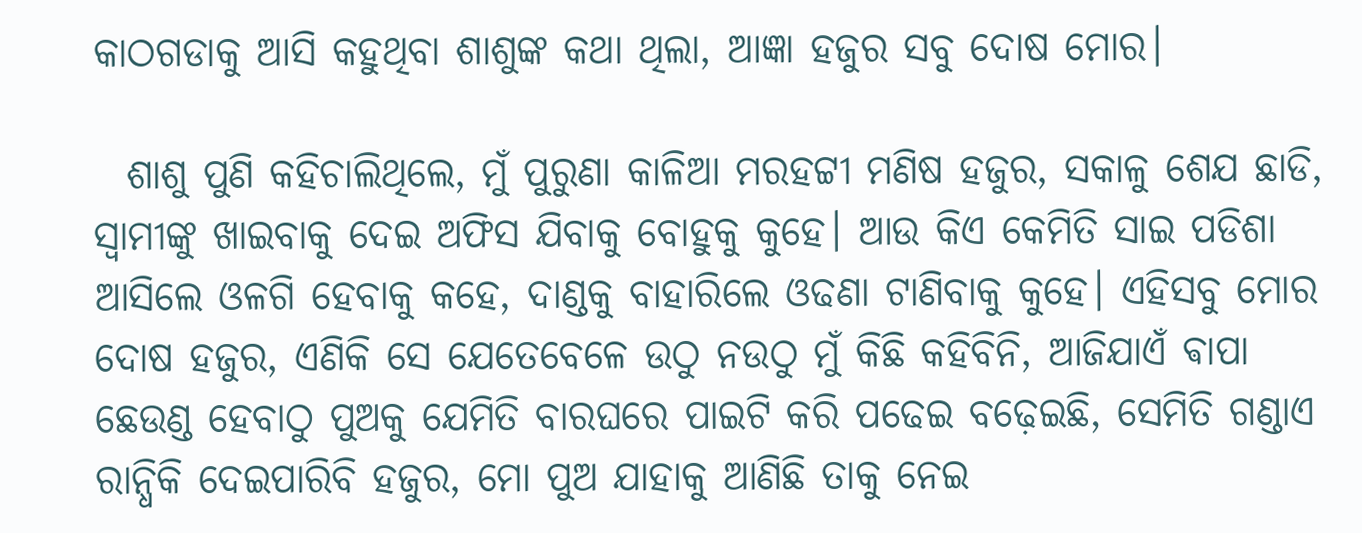କାଠଗଡାକୁ ଆସି କହୁଥିବା ଶାଶୁଙ୍କ କଥା ଥିଲା, ଆଜ୍ଞା ହଜୁର ସବୁ ଦୋଷ ମୋର।

  ଶାଶୁ ପୁଣି କହିଚାଲିଥିଲେ, ମୁଁ ପୁରୁଣା କାଳିଆ ମରହଟ୍ଟୀ ମଣିଷ ହଜୁର, ସକାଳୁ ଶେଯ ଛାଡି, ସ୍ବାମୀଙ୍କୁ ଖାଇବାକୁ ଦେଇ ଅଫିସ ଯିବାକୁ ବୋହୁକୁ କୁହେ। ଆଉ କିଏ କେମିତି ସାଇ ପଡିଶା ଆସିଲେ ଓଳଗି ହେବାକୁ କହେ, ଦାଣ୍ଡକୁ ବାହାରିଲେ ଓଢଣା ଟାଣିବାକୁ କୁହେ। ଏହିସବୁ ମୋର ଦୋଷ ହଜୁର, ଏଣିକି ସେ ଯେତେବେଳେ ଉଠୁ ନଉଠୁ ମୁଁ କିଛି କହିବିନି, ଆଜିଯାଏଁ ଵାପା ଛେଉଣ୍ଡ ହେବାଠୁ ପୁଅକୁ ଯେମିତି ବାରଘରେ ପାଇଟି କରି ପଢେଇ ବଢ଼େଇଛି, ସେମିତି ଗଣ୍ଡାଏ ରାନ୍ଧିକି ଦେଇପାରିବି ହଜୁର, ମୋ ପୁଅ ଯାହାକୁ ଆଣିଛି ତାକୁ ନେଇ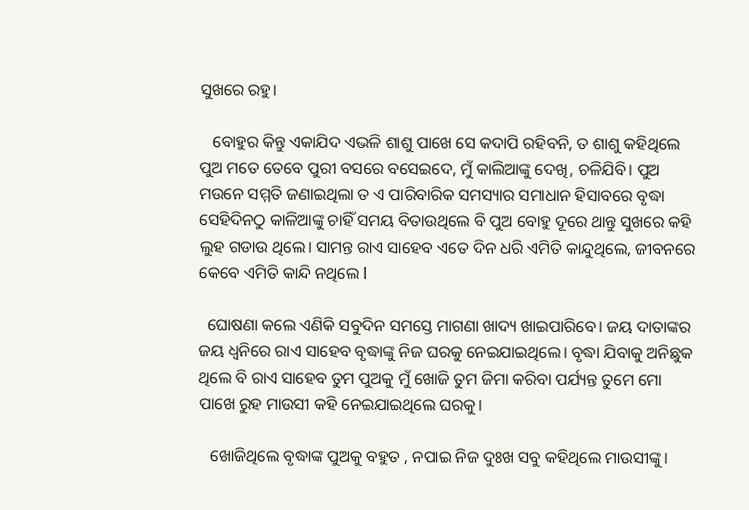ସୁଖରେ ରହୁ।

   ବୋହୁର କିନ୍ତୁ ଏକାଯିଦ ଏଭଳି ଶାଶୁ ପାଖେ ସେ କଦାପି ରହିବନି, ତ ଶାଶୁ କହିଥିଲେ ପୁଅ ମତେ ତେବେ ପୁରୀ ବସରେ ବସେଇଦେ, ମୁଁ କାଲିଆଙ୍କୁ ଦେଖି, ଚଳିଯିବି। ପୁଅ ମଉନେ ସମ୍ମତି ଜଣାଇଥିଲା ତ ଏ ପାରିବାରିକ ସମସ୍ୟାର ସମାଧାନ ହିସାବରେ ବୃଦ୍ଧା ସେହିଦିନଠୁ କାଳିଆଙ୍କୁ ଚାହିଁ ସମୟ ବିତାଉଥିଲେ ବି ପୁଅ ବୋହୁ ଦୂରେ ଥାନ୍ତୁ ସୁଖରେ କହି ଲୁହ ଗଡାଉ ଥିଲେ। ସାମନ୍ତ ରାଏ ସାହେବ ଏତେ ଦିନ ଧରି ଏମିତି କାନ୍ଦୁଥିଲେ, ଜୀବନରେ କେବେ ଏମିତି କାନ୍ଦି ନଥିଲେ l

  ଘୋଷଣା କଲେ ଏଣିକି ସବୁଦିନ ସମସ୍ତେ ମାଗଣା ଖାଦ୍ୟ ଖାଇପାରିବେ। ଜୟ ଦାତାଙ୍କର ଜୟ ଧ୍ବନିରେ ରାଏ ସାହେବ ବୃଦ୍ଧାଙ୍କୁ ନିଜ ଘରକୁ ନେଇଯାଇଥିଲେ। ବୃଦ୍ଧା ଯିବାକୁ ଅନିଛୁକ ଥିଲେ ବି ରାଏ ସାହେବ ତୁମ ପୁଅକୁ ମୁଁ ଖୋଜି ତୁମ ଜିମା କରିବା ପର୍ଯ୍ୟନ୍ତ ତୁମେ ମୋ ପାଖେ ରୁହ ମାଉସୀ କହି ନେଇଯାଇଥିଲେ ଘରକୁ।

   ଖୋଜିଥିଲେ ବୃଦ୍ଧାଙ୍କ ପୁଅକୁ ବହୁତ , ନପାଇ ନିଜ ଦୁଃଖ ସବୁ କହିଥିଲେ ମାଉସୀଙ୍କୁ।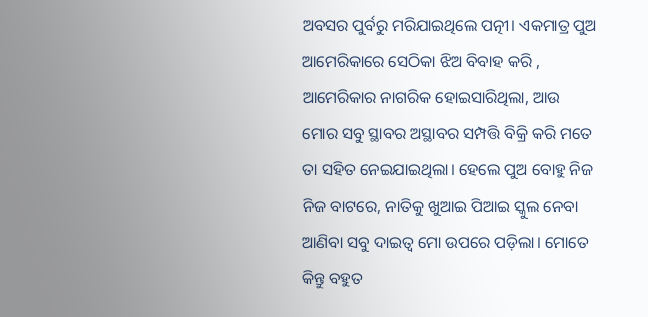ଅବସର ପୁର୍ବରୁ ମରିଯାଇଥିଲେ ପତ୍ନୀ। ଏକମାତ୍ର ପୁଅ ଆମେରିକାରେ ସେଠିକା ଝିଅ ବିବାହ କରି , ଆମେରିକାର ନାଗରିକ ହୋଇସାରିଥିଲା, ଆଉ ମୋର ସବୁ ସ୍ଥାବର ଅସ୍ଥାବର ସମ୍ପତ୍ତି ବିକ୍ରି କରି ମତେ ତା ସହିତ ନେଇଯାଇଥିଲା। ହେଲେ ପୁଅ ବୋହୁ ନିଜ ନିଜ ବାଟରେ, ନାତିକୁ ଖୁଆଇ ପିଆଇ ସ୍କୁଲ ନେବା ଆଣିବା ସବୁ ଦାଇତ୍ୱ ମୋ ଉପରେ ପଡ଼ିଲା। ମୋତେ କିନ୍ତୁ ବହୁତ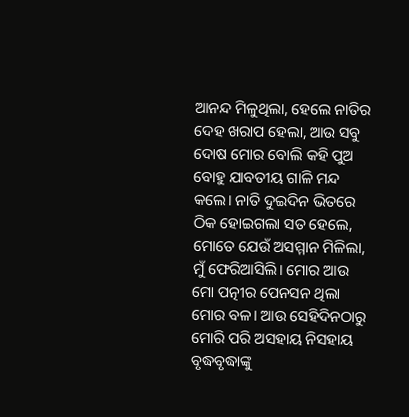ଆନନ୍ଦ ମିଳୁଥିଲା, ହେଲେ ନାତିର ଦେହ ଖରାପ ହେଲା, ଆଉ ସବୁ ଦୋଷ ମୋର ବୋଲି କହି ପୁଅ ବୋହୁ ଯାବତୀୟ ଗାଳି ମନ୍ଦ କଲେ। ନାତି ଦୁଇଦିନ ଭିତରେ ଠିକ ହୋଇଗଲା ସତ ହେଲେ, ମୋତେ ଯେଉଁ ଅସମ୍ମାନ ମିଳିଲା, ମୁଁ ଫେରିଆସିଲି। ମୋର ଆଉ ମୋ ପତ୍ନୀର ପେନସନ ଥିଲା ମୋର ବଳ। ଆଉ ସେହିଦିନଠାରୁ ମୋରି ପରି ଅସହାୟ ନିସହାୟ ବୃଦ୍ଧବୃଦ୍ଧାଙ୍କୁ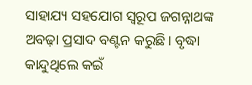ସାହାଯ୍ୟ ସହଯୋଗ ସ୍ବରୂପ ଜଗନ୍ନାଥଙ୍କ ଅବଢ଼ା ପ୍ରସାଦ ବଣ୍ଟନ କରୁଛି। ବୃଦ୍ଧା କାନ୍ଦୁଥିଲେ କଇଁ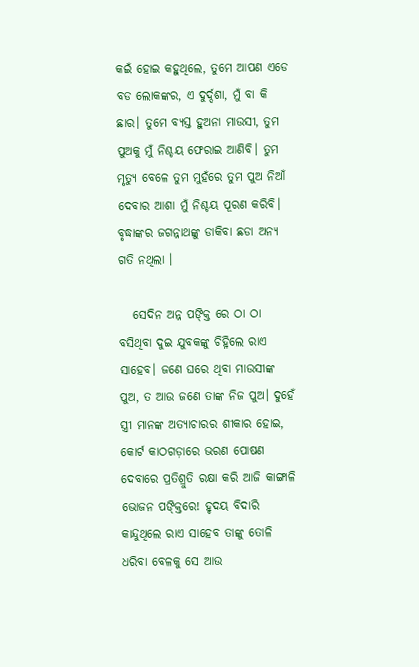କଇଁ ହୋଇ କହୁଥିଲେ, ତୁମେ ଆପଣ ଏଡେ ବଡ ଲୋକଙ୍କର, ଏ ଦୁର୍ଦ୍ଦଶା, ମୁଁ ବା କି ଛାର। ତୁମେ ବ୍ୟସ୍ତ ହୁଅନା ମାଉସୀ, ତୁମ ପୁଅକୁ ମୁଁ ନିଶ୍ଚୟ ଫେରାଇ ଆଣିବି। ତୁମ ମୃତ୍ୟୁ ବେଳେ ତୁମ ମୁହଁରେ ତୁମ ପୁଅ ନିଆଁ ଦେବାର ଆଶା ମୁଁ ନିଶ୍ଚୟ ପୂରଣ କରିବି। ବୃଦ୍ଧାଙ୍କର ଜଗନ୍ନାଥଙ୍କୁ ଡାକିବା ଛଡା ଅନ୍ୟ ଗତି ନଥିଲା ।

   ସେଦିନ ଅନ୍ନ ପଙ୍କ୍ତି ରେ ଠା ଠା ବସିଥିବା ଦୁଇ ଯୁବକଙ୍କୁ ଚିହ୍ନିଲେ ରାଏ ସାହେବ। ଜଣେ ଘରେ ଥିବା ମାଉସୀଙ୍କ ପୁଅ, ତ ଆଉ ଜଣେ ତାଙ୍କ ନିଜ ପୁଅ। ଦୁହେଁ ସ୍ତ୍ରୀ ମାନଙ୍କ ଅତ୍ୟାଚାରର ଶୀକାର ହୋଇ, କୋର୍ଟ କାଠଗଡ଼ାରେ ଭରଣ ପୋଷଣ ଦେବାରେ ପ୍ରତିଶ୍ରୁତି ରକ୍ଷା କରି ଆଜି କାଙ୍ଗାଳି ଭୋଜନ ପଙ୍କ୍ତିରେ! ହୃଦୟ ବିଦାରି କାନ୍ଦୁଥିଲେ ରାଏ ସାହେବ ତାଙ୍କୁ ତୋଳି ଧରିବା ବେଳକୁ ସେ ଆଉ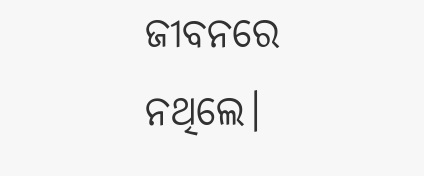ଜୀବନରେ ନଥିଲେ।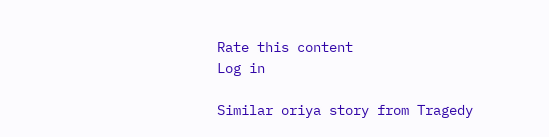Rate this content
Log in

Similar oriya story from Tragedy